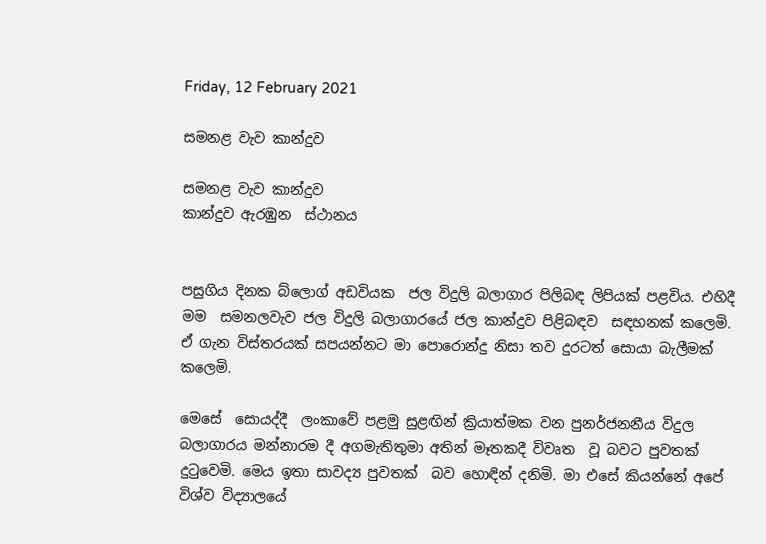Friday, 12 February 2021

සමනළ වැව කාන්දුව

සමනළ වැව කාන්දුව
කාන්දුව ඇරඹුන  ස්ථානය


පසුගිය දිනක බ්ලොග් අඩවියක  ජල විදුලි බලාගාර පිලිබඳ ලිපියක් පළවිය. එහිදී මම  සමනලවැව ජල විදුලි බලාගාරයේ ජල කාන්දුව පිළිබඳව  සඳහනක් කලෙමි. ඒ ගැන විස්තරයක් සපයන්නට මා පොරොන්දු නිසා තව දුරටත් සොයා බැලීමක් කලෙමි.

මෙසේ  සොයද්දී  ලංකාවේ පළමු සුළඟින් ක්‍රියාත්මක වන පුනර්ජනනීය විදුල බලාගාරය මන්නාරම දී අගමැතිතුමා අතින් මෑතකදී විවෘත  වූ බවට පුවතක් දුටුවෙමි. මෙය ඉතා සාවද්‍ය පුවතක්  බව හොඳින් දනිමි. මා එසේ කියන්නේ අපේ විශ්ව විද්‍යාලයේ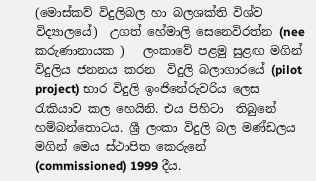(මොස්කව් විදුලිබල හා බලශක්ති විශ්ව විද්‍යාලයේ)  උගත් හේමාලි සෙනෙවිරත්න (nee කරුණානායක )   ලංකාවේ පළමු සුළඟ මගින් විදුලිය ජනනය කරන  විදුලි බලාගාරයේ (pilot project) භාර විදුලි ඉංජිනේරුවරිය ලෙස රැකියාව කල හෙයිනි. එය පිහිටා  තිබුනේ හම්බන්තොටය. ශ්‍රී ලංකා විදුලි බල මණ්ඩලය මගින් මෙය ස්ථාපිත කෙරුනේ  (commissioned) 1999 දීය.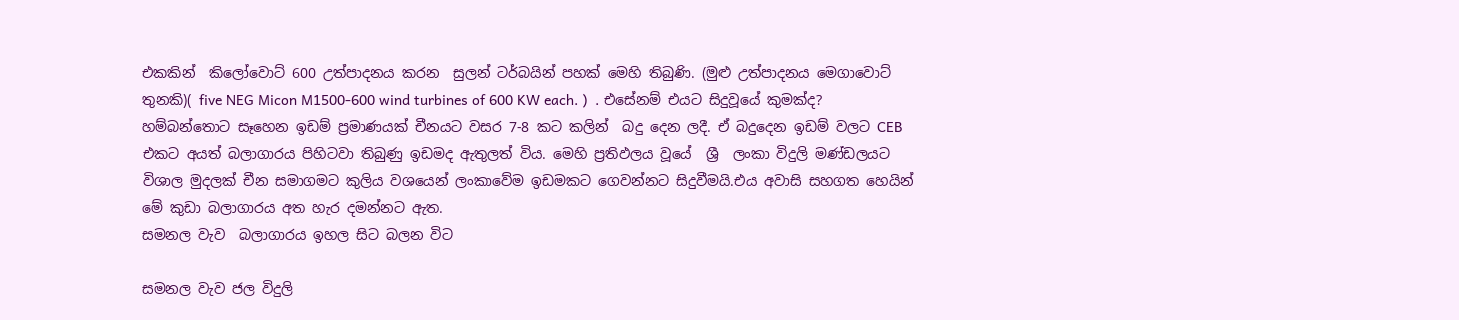එකකින්  කිලෝවොට් 600 උත්පාදනය කරන  සුලන් ටර්බයින් පහක් මෙහි තිබුණි. (මුළු උත්පාදනය මෙගාවොට් තුනකි)( five NEG Micon M1500-600 wind turbines of 600 KW each. )  . එසේනම් එයට සිදුවූයේ කුමක්ද? හම්බන්තොට සෑහෙන ඉඩම් ප්‍රමාණයක් චීනයට වසර 7-8 කට කලින්  බදු දෙන ලදී. ඒ බදුදෙන ඉඩම් වලට CEB එකට අයත් බලාගාරය පිහිටවා තිබුණු ඉඩමද ඇතුලත් විය. මෙහි ප්‍රතිඵලය වූයේ  ශ්‍රී  ලංකා විදුලි මණ්ඩලයට විශාල මුදලක් චීන සමාගමට කුලිය වශයෙන් ලංකාවේම ඉඩමකට ගෙවන්නට සිදුවීමයි.එය අවාසි සහගත හෙයින් මේ කුඩා බලාගාරය අත හැර දමන්නට ඇත.
සමනල වැව  බලාගාරය ඉහල සිට බලන විට

සමනල වැව ජල විදුලි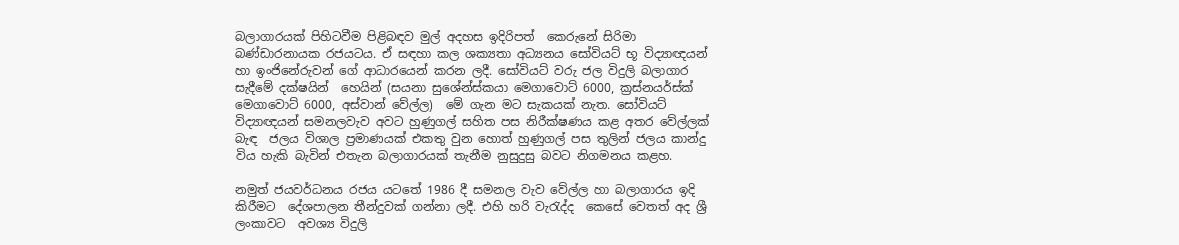බලාගාරයක් පිහිටවීම පිළිබඳව මුල් අදහස ඉදිරිපත්  කෙරුනේ සිරිමා බණ්ඩාරනායක රජයටය. ඒ සඳහා කල ශක්‍යතා අධ්‍යනය සෝවියට් භූ විද්‍යාඥයන්  හා ඉංජිනේරුවන් ගේ ආධාරයෙන් කරන ලදී. සෝවියට් වරු ජල විදුලි බලාගාර සැදීමේ දක්ෂයින්  හෙයින් (සයනා සුශේන්ස්කයා මෙගාවොට් 6000, ක්‍රස්නයර්ස්ක් මෙගාවොට් 6000, අස්වාන් වේල්ල)  මේ ගැන මට සැකයක් නැත. සෝවියට් විද්‍යාඥයන් සමනලවැව අවට හුණුගල් සහිත පස නිරීක්ෂණය කළ අතර වේල්ලක් බැඳ  ජලය විශාල ප්‍රමාණයක් එකතු වුන හොත් හුණුගල් පස තුලින් ජලය කාන්දු  විය හැකි බැවින් එතැන බලාගාරයක් තැනීම නුසුදුසු බවට නිගමනය කළහ.

නමුත් ජයවර්ධනය රජය යටතේ 1986 දී සමනල වැව වේල්ල හා බලාගාරය ඉදි කිරීමට  දේශපාලන තීන්දුවක් ගන්නා ලදී. එහි හරි වැරැද්ද  කෙසේ වෙතත් අද ශ්‍රී  ලංකාවට  අවශ්‍ය විදුලි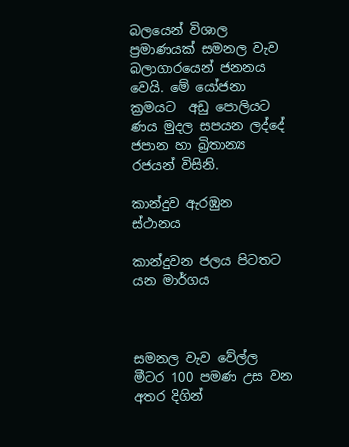බලයෙන් විශාල ප්‍රමාණයක් සමනල වැව බලාගාරයෙන් ජනනය වෙයි. මේ යෝජනා ක්‍රමයට  අඩු පොලියට ණය මුදල සපයන ලද්දේ ජපාන හා බ්‍රිතාන්‍ය රජයන් විසිනි.

කාන්දුව ඇරඹුන  ස්ථානය

කාන්දුවන ජලය පිටතට යන මාර්ගය



සමනල වැව වේල්ල මීටර 100 පමණ උස වන අතර දිගින්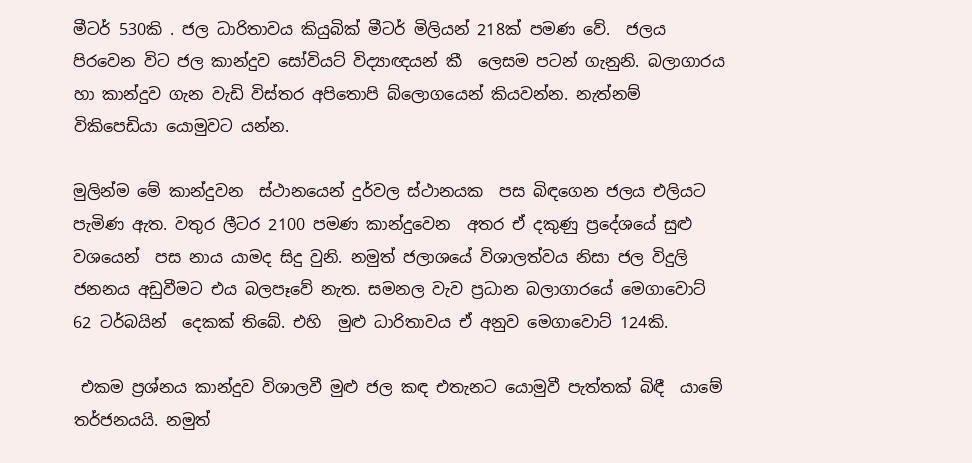මීටර් 530කි . ජල ධාරිතාවය කියුබික් මීටර් මිලියන් 218ක් පමණ වේ.  ජලය පිරවෙන විට ජල කාන්දුව සෝවියට් විද්‍යාඥයන් කී  ලෙසම පටන් ගැනුනි. බලාගාරය හා කාන්දුව ගැන වැඩි විස්තර අපිතොපි බ්ලොගයෙන් කියවන්න. නැත්නම් විකිපෙඩියා යොමුවට යන්න.

මුලින්ම මේ කාන්දුවන  ස්ථානයෙන් දුර්වල ස්ථානයක  පස බිඳගෙන ජලය එලියට පැමිණ ඇත. වතුර ලීටර 2100 පමණ කාන්දුවෙන  අතර ඒ දකුණු ප්‍රදේශයේ සුළු වශයෙන්  පස නාය යාමද සිදු වුනි. නමුත් ජලාශයේ විශාලත්වය නිසා ජල විදුලි ජනනය අඩුවීමට එය බලපෑවේ නැත. සමනල වැව ප්‍රධාන බලාගාරයේ මෙගාවොට් 62 ටර්බයින්  දෙකක් තිබේ. එහි  මුළු ධාරිතාවය ඒ අනුව මෙගාවොට් 124කි.

 එකම ප්‍රශ්නය කාන්දුව විශාලවී මුළු ජල කඳ එතැනට යොමුවී පැත්තක් බිඳී  යාමේ තර්ජනයයි. නමුත්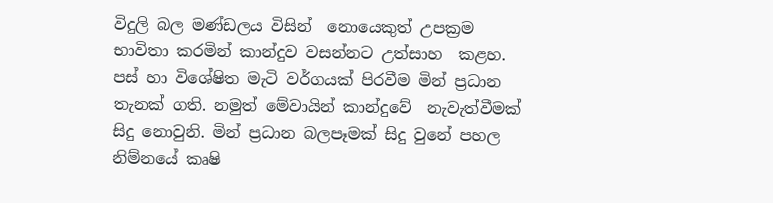විදුලි බල මණ්ඩලය විසින්  නොයෙකුත් උපක්‍රම  භාවිතා කරමින් කාන්දුව වසන්නට උත්සාහ  කළහ.  පස් හා විශේෂිත මැටි වර්ගයක් පිරවීම මින් ප්‍රධාන තැනක් ගති. නමුත් මේවායින් කාන්දුවේ  නැවැත්වීමක් සිදු නොවුනි. මින් ප්‍රධාන බලපෑමක් සිදු වුනේ පහල නිම්නයේ කෘෂි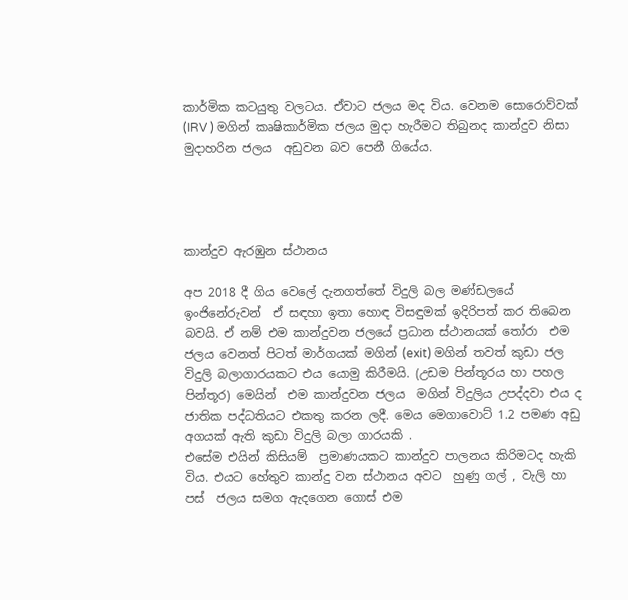කාර්මික කටයුතු වලටය. ඒවාට ජලය මද විය. වෙනම සොරොව්වක් (IRV ) මගින් කෘෂිකාර්මික ජලය මුදා හැරීමට තිබුනද කාන්දුව නිසා මුදාහරින ජලය  අඩුවන බව පෙනී ගියේය.




කාන්දුව ඇරඹුන ස්ථානය

අප 2018 දී ගිය වෙලේ දැනගත්තේ විදුලි බල මණ්ඩලයේ ඉංජිනේරුවන්  ඒ සඳහා ඉතා හොඳ විසඳුමක් ඉදිරිපත් කර තිබෙන බවයි. ඒ නම් එම කාන්දුවන ජලයේ ප්‍රධාන ස්ථානයක් තෝරා  එම ජලය වෙනත් පිටත් මාර්ගයක් මගින් (exit) මගින් තවත් කුඩා ජල විදුලි බලාගාරයකට එය යොමු කිරීමයි. (උඩම පින්තූරය හා පහල පින්තූර) මෙයින්  එම කාන්දුවන ජලය  මගින් විදුලිය උපද්දවා එය ද ජාතික පද්ධතියට එකතු කරන ලදී. මෙය මෙගාවොට් 1.2 පමණ අඩු අගයක් ඇති කුඩා විදුලි බලා ගාරයකි .
එසේම එයින් කිසියම්  ප්‍රමාණයකට කාන්දුව පාලනය කිරිමටද හැකි විය. එයට හේතුව කාන්දු වන ස්ථානය අවට  හුණු ගල් , වැලි හා පස්  ජලය සමග ඇදගෙන ගොස් එම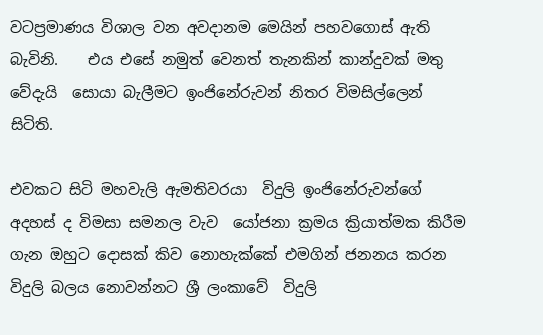වටප්‍රමාණය විශාල වන අවදානම මෙයින් පහවගොස් ඇති බැවිනි.    එය එසේ නමුත් වෙනත් තැනකින් කාන්දුවක් මතු වේදැයි  සොයා බැලීමට ඉංජිනේරුවන් නිතර විමසිල්ලෙන්  සිටිති.

එවකට සිටි මහවැලි ඇමතිවරයා  විදුලි ඉංජිනේරුවන්ගේ අදහස් ද විමසා සමනල වැව  යෝජනා ක්‍රමය ක්‍රියාත්මක කිරීම ගැන ඔහුට දොසක් කිව නොහැක්කේ එමගින් ජනනය කරන විදුලි බලය නොවන්නට ශ්‍රී ලංකාවේ  විදුලි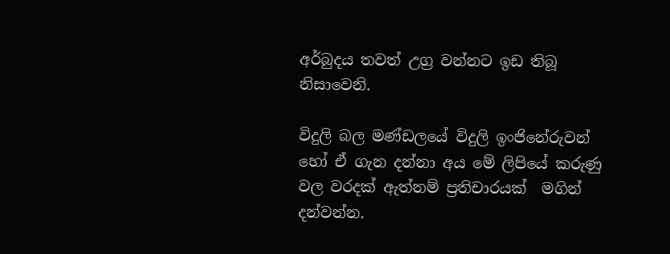අර්බුදය තවත් උග්‍ර වන්නට ඉඩ තිබූ  නිසාවෙනි.

විදුලි බල මණ්ඩලයේ විදුලි ඉංජිනේරුවන් හෝ ඒ ගැන දන්නා අය මේ ලිපියේ කරුණු වල වරදක් ඇත්නම් ප්‍රතිචාරයක්  මගින් දන්වන්න.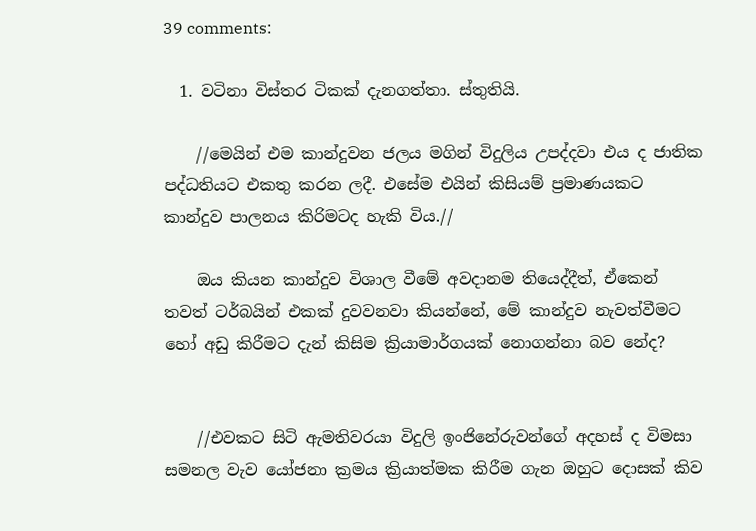39 comments:

  1. වටිනා විස්තර ටිකක් දැනගත්තා. ස්තුතියි.

    //මෙයින් එම කාන්දුවන ජලය මගින් විදුලිය උපද්දවා එය ද ජාතික පද්ධතියට එකතු කරන ලදී. එසේම එයින් කිසියම් ප්‍රමාණයකට කාන්දුව පාලනය කිරිමටද හැකි විය.//

    ඔය කියන කාන්දුව විශාල වීමේ අවදානම තියෙද්දීත්, ඒකෙන් තවත් ටර්බයින් එකක් දුවවනවා කියන්නේ, මේ කාන්දුව නැවත්වීමට හෝ අඩු කිරීමට දැන් කිසිම ක්‍රියාමාර්ගයක් නොගන්නා බව නේද?


    //එවකට සිටි ඇමතිවරයා විදුලි ඉංජිනේරුවන්ගේ අදහස් ද විමසා සමනල වැව යෝජනා ක්‍රමය ක්‍රියාත්මක කිරීම ගැන ඔහුට දොසක් කිව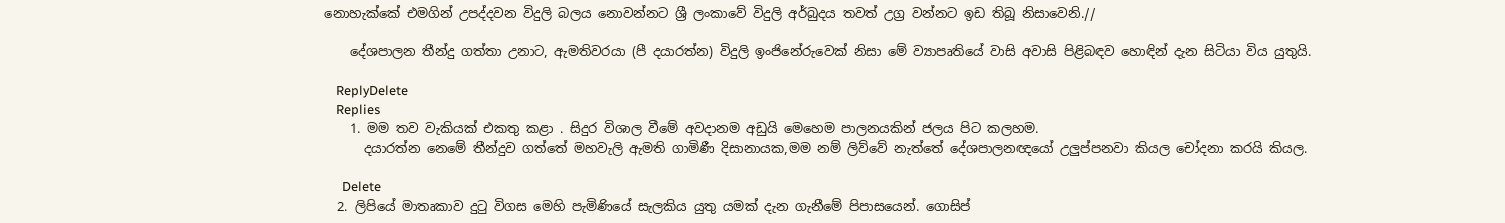නොහැක්කේ එමගින් උපද්දවන විදුලි බලය නොවන්නට ශ්‍රී ලංකාවේ විදුලි අර්බුදය තවත් උග්‍ර වන්නට ඉඩ තිබූ නිසාවෙනි.//

    දේශපාලන තීන්දු ගත්තා උනාට, ඇමතිවරයා (පී දයාරත්න) විදුලි ඉංජිනේරුවෙක් නිසා මේ ව්‍යාපෘතියේ වාසි අවාසි පිළිබඳව හොඳින් දැන සිටියා විය යුතුයි.

    ReplyDelete
    Replies
    1. මම තව වැකියක් එකතු කළා . සිදුර විශාල වීමේ අවදානම අඩුයි මෙහෙම පාලනයකින් ජලය පිට කලහම.
      දයාරත්න නෙමේ තීන්දුව ගත්තේ මහවැලි ඇමති ගාමිණී දිසානායක,මම නම් ලිව්වේ නැත්තේ දේශපාලනඥයෝ උලුප්පනවා කියල චෝදනා කරයි කියල.

      Delete
  2. ලිපියේ මාතෘකාව දුටු විගස මෙහි පැමිණියේ සැලකිය යුතු යමක් දැන ගැනීමේ පිපාසයෙන්. ගොසිප්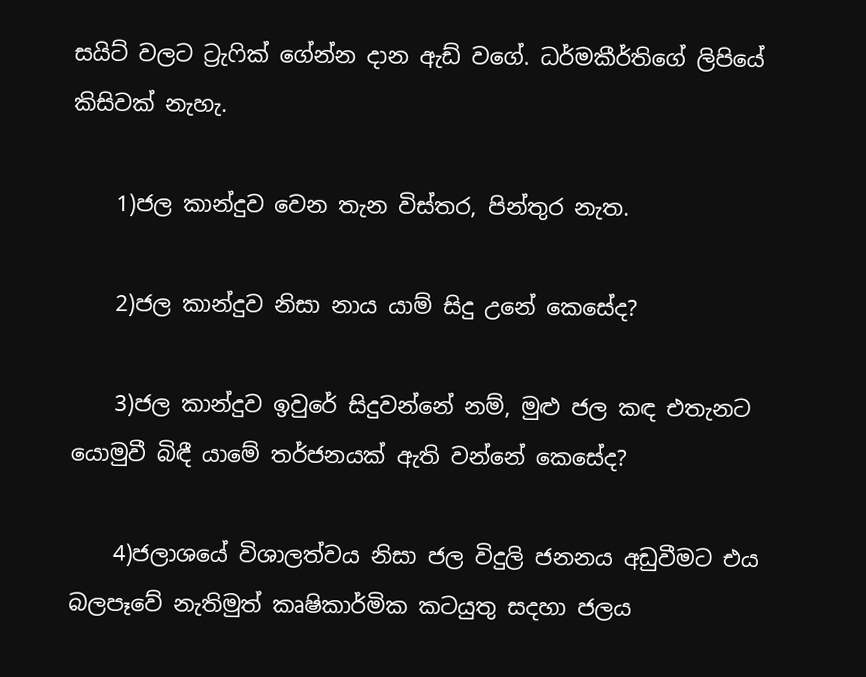සයිට් වලට ට්‍රැෆික් ගේන්න දාන ඇඩ් වගේ. ධර්මකීර්තිගේ ලිපියේ කිසිවක් නැහැ.

    1)ජල කාන්දුව වෙන තැන විස්තර, පින්තුර නැත.

    2)ජල කාන්දුව නිසා නාය යාම් සිදු උනේ කෙසේද?

    3)ජල කාන්දුව ඉවුරේ සිදුවන්නේ නම්, මුළු ජල කඳ එතැනට යොමුවී බිඳී යාමේ තර්ජනයක් ඇති වන්නේ කෙසේද?

    4)ජලාශයේ විශාලත්වය නිසා ජල විදුලි ජනනය අඩුවීමට එය බලපෑවේ නැතිමුත් කෘෂිකාර්මික කටයුතු සදහා ජලය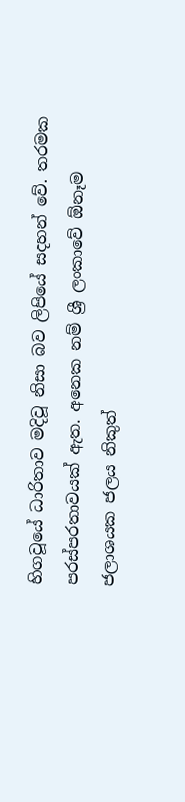හිගවූයේ ධාරිතාව මදිවූ නිසා බව ලිපියේ සදහන් වේ. තරමක පරස්පරතාවයක් ඇත. අනෙක නම් ශ්‍රී ලංකාවේ ඕනෑම ජලාශයක ජලය නිකුත්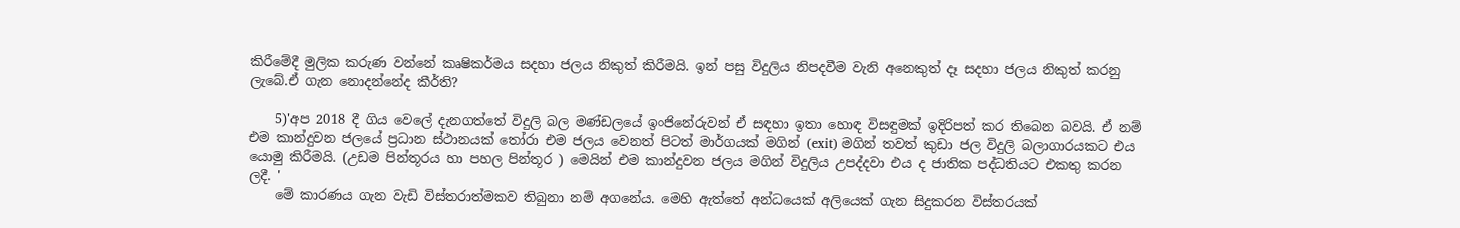කිරීමේදී මුලික කරුණ වන්නේ කෘෂිකර්මය සදහා ජලය නිකුත් කිරීමයි. ඉන් පසු විදුලිය නිපදවීම වැනි අනෙකුත් දෑ සදහා ජලය නිකුත් කරනු ලැබේ.ඒ ගැන නොදන්නේද කීර්ති?

    5)'අප 2018 දී ගිය වෙලේ දැනගත්තේ විදුලි බල මණ්ඩලයේ ඉංජිනේරුවන් ඒ සඳහා ඉතා හොඳ විසඳුමක් ඉදිරිපත් කර තිබෙන බවයි. ඒ නම් එම කාන්දුවන ජලයේ ප්‍රධාන ස්ථානයක් තෝරා එම ජලය වෙනත් පිටත් මාර්ගයක් මගින් (exit) මගින් තවත් කුඩා ජල විදුලි බලාගාරයකට එය යොමු කිරීමයි. (උඩම පින්තූරය හා පහල පින්තූර ) මෙයින් එම කාන්දුවන ජලය මගින් විදුලිය උපද්දවා එය ද ජාතික පද්ධතියට එකතු කරන ලදී. '
    මේ කාරණය ගැන වැඩි විස්තරාත්මකව තිබුනා නම් අගනේය. මෙහි ඇත්තේ අන්ධයෙක් අලියෙක් ගැන සිදුකරන විස්තරයක්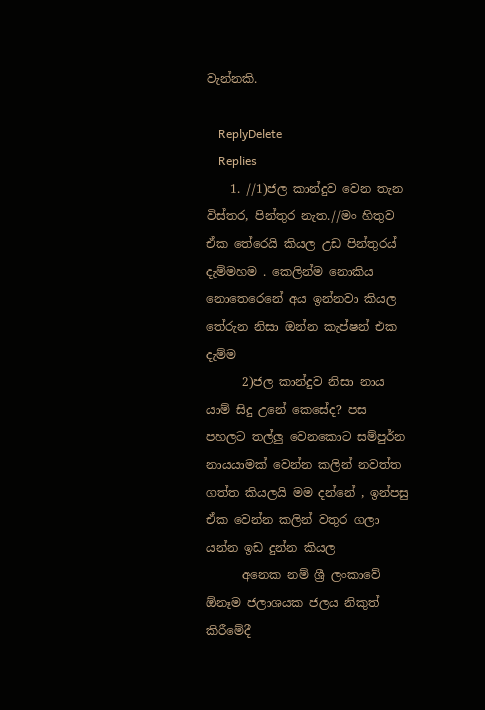වැන්නකි.

    ReplyDelete
    Replies
    1. //1)ජල කාන්දුව වෙන තැන විස්තර, පින්තුර නැත.//මං හිතුව ඒක තේරෙයි කියල උඩ පින්තුරය් දැම්මහම . කෙලින්ම නොකිය නොතෙරෙනේ අය ඉන්නවා කියල තේරුන නිසා ඔන්න කැප්ෂන් එක දැම්ම
      2)ජල කාන්දුව නිසා නාය යාම් සිදු උනේ කෙසේද? පස පහලට තල්ලු වෙනකොට සම්පුර්න නායයාමක් වෙන්න කලින් නවත්ත ගත්ත කියලයි මම දන්නේ , ඉන්පසු ඒක වෙන්න කලින් වතුර ගලා යන්න ඉඩ දුන්න කියල
      අනෙක නම් ශ්‍රී ලංකාවේ ඕනෑම ජලාශයක ජලය නිකුත් කිරීමේදී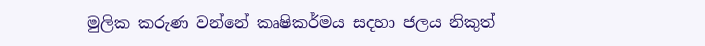මුලික කරුණ වන්නේ කෘෂිකර්මය සදහා ජලය නිකුත්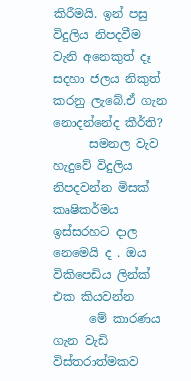කිරීමයි. ඉන් පසු විදුලිය නිපදවීම වැනි අනෙකුත් දෑ සදහා ජලය නිකුත් කරනු ලැබේ.ඒ ගැන නොදන්නේද කීර්ති?
      සමනල වැව හැදුවේ විදුලිය නිපදවන්න මිසක් කෘෂිකර්මය ඉස්සරහට දාල නෙමෙයි ද . ඔය විකිපෙඩිය ලින්ක් එක කියවන්න
      මේ කාරණය ගැන වැඩි විස්තරාත්මකව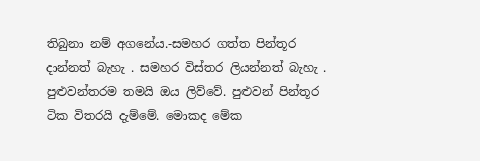තිබුනා නම් අගනේය.-සමහර ගත්ත පින්තූර දාන්නත් බැහැ . සමහර විස්තර ලියන්නත් බැහැ . පුළුවන්තරම තමයි ඔය ලිව්වේ. පුළුවන් පින්තූර ටික විතරයි දැම්මේ. මොකද මේක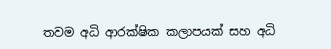තවම අධි ආරක්ෂික කලාපයක් සහ අධි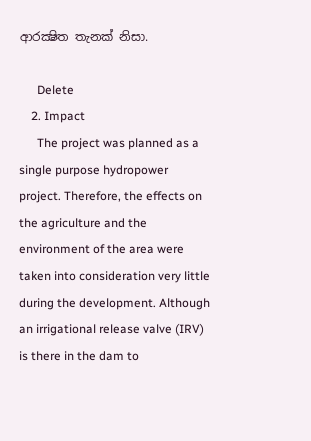ආරක්‍ෂිත තැනක් නිසා.

      Delete
    2. Impact
      The project was planned as a single purpose hydropower project. Therefore, the effects on the agriculture and the environment of the area were taken into consideration very little during the development. Although an irrigational release valve (IRV) is there in the dam to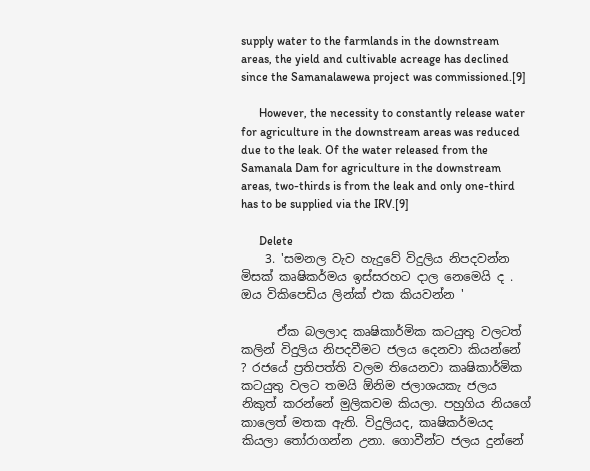supply water to the farmlands in the downstream areas, the yield and cultivable acreage has declined since the Samanalawewa project was commissioned.[9]

      However, the necessity to constantly release water for agriculture in the downstream areas was reduced due to the leak. Of the water released from the Samanala Dam for agriculture in the downstream areas, two-thirds is from the leak and only one-third has to be supplied via the IRV.[9]

      Delete
    3. 'සමනල වැව හැදුවේ විදුලිය නිපදවන්න මිසක් කෘෂිකර්මය ඉස්සරහට දාල නෙමෙයි ද . ඔය විකිපෙඩිය ලින්ක් එක කියවන්න '

      ඒක බලලාද කෘෂිකාර්මික කටයුතු වලටත් කලින් විදුලිය නිපදවීමට ජලය දෙනවා කියන්නේ ? රජයේ ප්‍රතිපත්ති වලම තියෙනවා කෘෂිකාර්මික කටයුතු වලට තමයි ඕනිම ජලාශයකැ ජලය නිකුත් කරන්නේ මුලිකවම කියලා. පහුගිය නියගේ කාලෙත් මතක ඇති. විදුලියද, කෘෂිකර්මයද කියලා තෝරාගන්න උනා. ගොවීන්ට ජලය දුන්නේ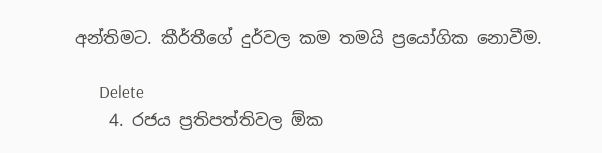අන්තිමට. කීර්තීගේ දුර්වල කම තමයි ප්‍රයෝගික නොවීම.

      Delete
    4. රජය ප්‍රතිපත්තිවල ඕක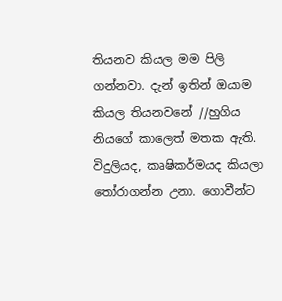තියනව කියල මම පිලි ගන්නවා. දැන් ඉතින් ඔයාම කියල තියනවනේ //හුගිය නියගේ කාලෙත් මතක ඇති. විදුලියද, කෘෂිකර්මයද කියලා තෝරාගන්න උනා. ගොවීන්ට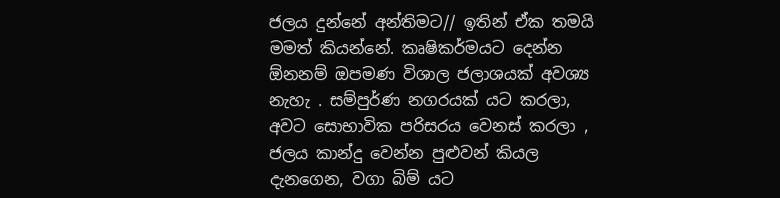ජලය දුන්නේ අන්තිමට// ඉතින් ඒක තමයි මමත් කියන්නේ. කෘෂිකර්මයට දෙන්න ඕනනම් ඔපමණ විශාල ජලාශයක් අවශ්‍ය නැහැ . සම්පුර්ණ නගරයක් යට කරලා, අවට සොභාවික පරිසරය වෙනස් කරලා , ජලය කාන්දු වෙන්න පුළුවන් කියල දැනගෙන, වගා බිම් යට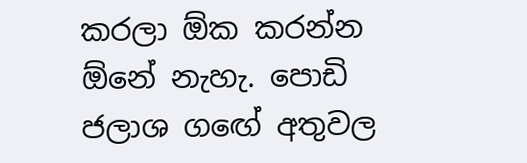කරලා ඕක කරන්න ඕනේ නැහැ. පොඩි ජලාශ ගඟේ අතුවල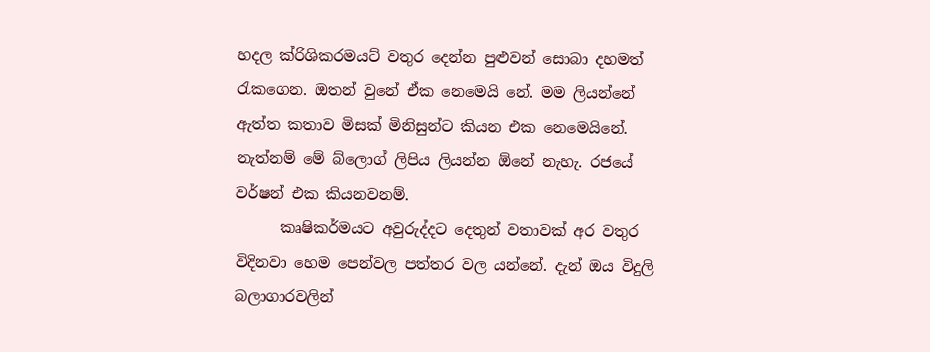හදල ක්රිශිකරමයට් වතුර දෙන්න පුළුවන් සොබා දහමත් රැකගෙන. ඔතන් වුනේ ඒක නෙමෙයි නේ. මම ලියන්නේ ඇත්ත කතාව මිසක් මිනිසුන්ට කියන එක නෙමෙයිනේ. නැත්නම් මේ බ්ලොග් ලිපිය ලියන්න ඕනේ නැහැ. රජයේ වර්ෂන් එක කියනවනම්.
      කෘෂිකර්මයට අවුරුද්දට දෙතුන් වතාවක් අර වතුර විදිනවා හෙම පෙන්වල පත්තර වල යන්නේ. දැන් ඔය විදුලි බලාගාරවලින්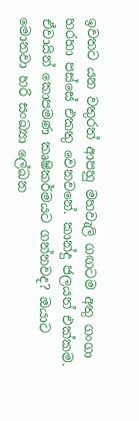ඉවතට යන වතුරත් ආපහු මහවැලි ගඟටම අතු ගංගා හරහා පස්සේ එකතු වෙනවනේ. කාන්දු ජලයත් එක්කම. ඒවායින් කොපමණ කෘෂිකර්මයට ගන්නවද? ඔයාට මොනවා හරි සංඛ්‍යා ලේඛන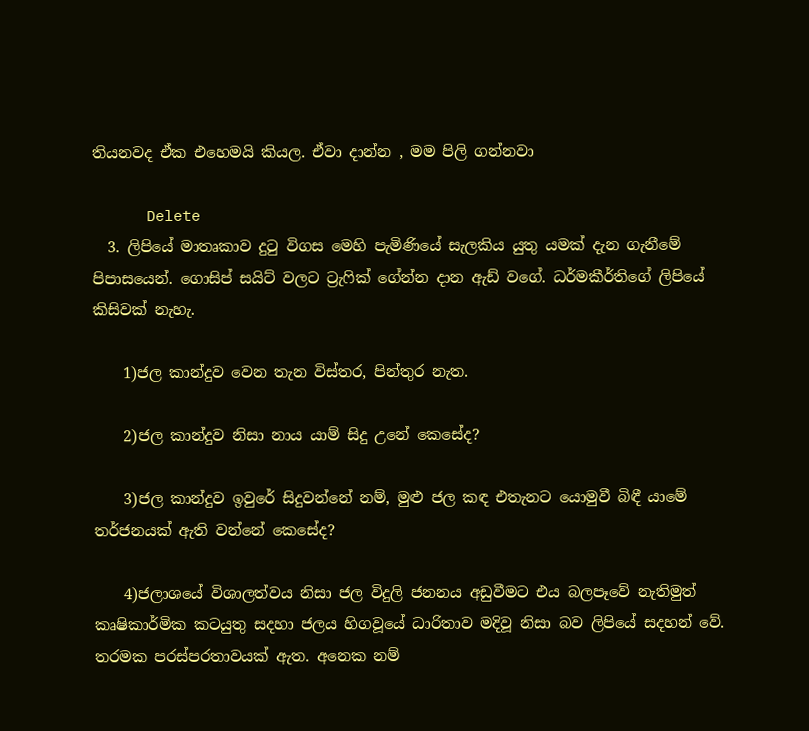තියනවද ඒක එහෙමයි කියල. ඒවා දාන්න , මම පිලි ගන්නවා

      Delete
  3. ලිපියේ මාතෘකාව දුටු විගස මෙහි පැමිණියේ සැලකිය යුතු යමක් දැන ගැනීමේ පිපාසයෙන්. ගොසිප් සයිට් වලට ට්‍රැෆික් ගේන්න දාන ඇඩ් වගේ. ධර්මකීර්තිගේ ලිපියේ කිසිවක් නැහැ.

    1)ජල කාන්දුව වෙන තැන විස්තර, පින්තුර නැත.

    2)ජල කාන්දුව නිසා නාය යාම් සිදු උනේ කෙසේද?

    3)ජල කාන්දුව ඉවුරේ සිදුවන්නේ නම්, මුළු ජල කඳ එතැනට යොමුවී බිඳී යාමේ තර්ජනයක් ඇති වන්නේ කෙසේද?

    4)ජලාශයේ විශාලත්වය නිසා ජල විදුලි ජනනය අඩුවීමට එය බලපෑවේ නැතිමුත් කෘෂිකාර්මික කටයුතු සදහා ජලය හිගවූයේ ධාරිතාව මදිවූ නිසා බව ලිපියේ සදහන් වේ. තරමක පරස්පරතාවයක් ඇත. අනෙක නම්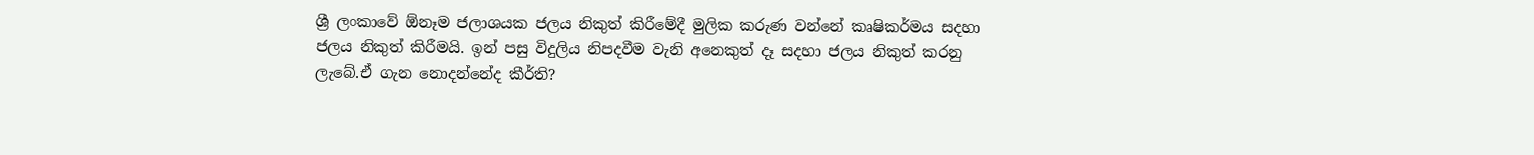ශ්‍රී ලංකාවේ ඕනෑම ජලාශයක ජලය නිකුත් කිරීමේදී මුලික කරුණ වන්නේ කෘෂිකර්මය සදහා ජලය නිකුත් කිරීමයි. ඉන් පසු විදුලිය නිපදවීම වැනි අනෙකුත් දෑ සදහා ජලය නිකුත් කරනු ලැබේ.ඒ ගැන නොදන්නේද කීර්ති?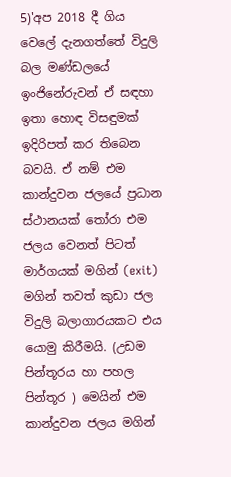5)'අප 2018 දී ගිය වෙලේ දැනගත්තේ විදුලි බල මණ්ඩලයේ ඉංජිනේරුවන් ඒ සඳහා ඉතා හොඳ විසඳුමක් ඉදිරිපත් කර තිබෙන බවයි. ඒ නම් එම කාන්දුවන ජලයේ ප්‍රධාන ස්ථානයක් තෝරා එම ජලය වෙනත් පිටත් මාර්ගයක් මගින් (exit) මගින් තවත් කුඩා ජල විදුලි බලාගාරයකට එය යොමු කිරීමයි. (උඩම පින්තූරය හා පහල පින්තූර ) මෙයින් එම කාන්දුවන ජලය මගින්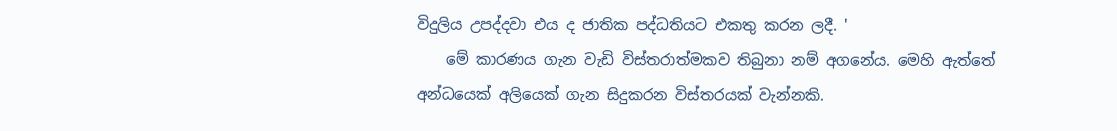විදුලිය උපද්දවා එය ද ජාතික පද්ධතියට එකතු කරන ලදී. '
    මේ කාරණය ගැන වැඩි විස්තරාත්මකව තිබුනා නම් අගනේය. මෙහි ඇත්තේ අන්ධයෙක් අලියෙක් ගැන සිදුකරන විස්තරයක් වැන්නකි.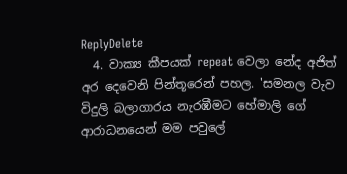ReplyDelete
  4. වාක්‍ය කීපයක් repeat වෙලා නේද අජිත් අර දෙවෙනි පින්තූරෙන් පහල. 'සමනල වැව විදුලි බලාගාරය නැරඹීමට හේමාලි ගේ ආරාධනයෙන් මම පවුලේ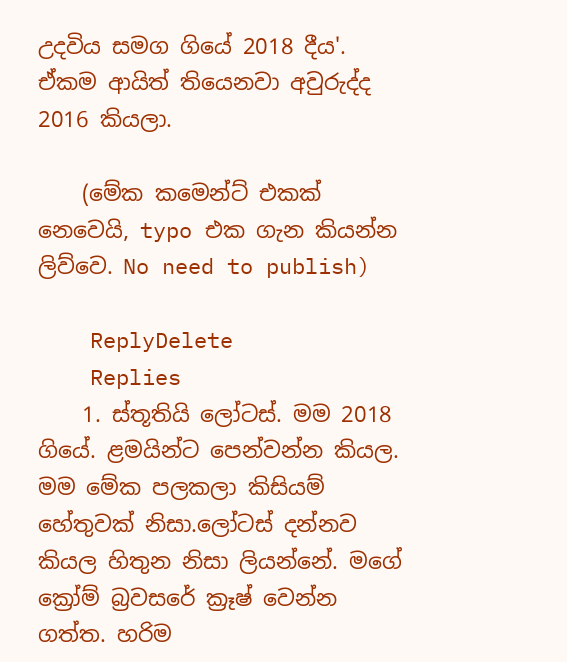උදවිය සමග ගියේ 2018 දීය'. ඒකම ආයිත් තියෙනවා අවුරුද්ද 2016 කියලා.

    (මේක කමෙන්ට් එකක් නෙවෙයි, typo එක ගැන කියන්න ලිව්වෙ. No need to publish)

    ReplyDelete
    Replies
    1. ස්තූතියි ලෝටස්. මම 2018 ගියේ. ළමයින්ට පෙන්වන්න කියල. මම මේක පලකලා කිසියම් හේතුවක් නිසා.ලෝටස් දන්නව කියල හිතුන නිසා ලියන්නේ. මගේ ක්‍රෝම් බ්‍රවසරේ ක්‍රෑෂ් වෙන්න ගත්ත. හරිම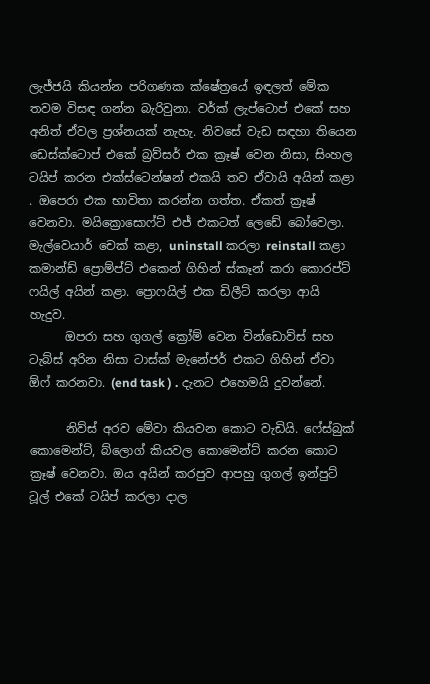ලැජ්ජයි කියන්න පරිගණක ක්ෂේත්‍රයේ ඉඳලත් මේක තවම විසඳ ගන්න බැරිවුනා. වර්ක් ලැප්ටොප් එකේ සහ අනිත් ඒවල ප්‍රශ්නයක් නැහැ. නිවසේ වැඩ සඳහා තියෙන ඩෙස්ක්ටොප් එකේ බ්‍රව්සර් එක ක්‍රෑෂ් වෙන නිසා, සිංහල ටයිප් කරන එක්ස්ටෙන්ෂන් එකයි තව ඒවායි අයින් කළා . ඔපෙරා එක භාවිතා කරන්න ගත්ත. ඒකත් ක්‍රෑෂ් වෙනවා. මයික්‍රොසොෆ්ට් එජ් එකටත් ලෙඩේ බෝවෙලා. මැල්වෙයාර් චෙක් කළා, uninstall කරලා reinstall කළා කමාන්ඩ් ප්‍රොම්ප්ට් එකෙන් ගිහින් ස්කෑන් කරා කොරප්ට් ෆයිල් අයින් කළා. ප්‍රොෆයිල් එක ඩිලීට් කරලා ආයි හැදුව.
      ඔපරා සහ ගුගල් ක්‍රෝම් වෙන වින්ඩොව්ස් සහ ටැබ්ස් අරින නිසා ටාස්ක් මැනේජර් එකට ගිහින් ඒවා ඕෆ් කරනවා. (end task ) . දැනට එහෙමයි දුවන්නේ.

      නිව්ස් අරව මේවා කියවන කොට වැඩියි. ෆේස්බුක් කොමෙන්ට්, බ්ලොග් කියවල කොමෙන්ට් කරන කොට ක්‍රෑෂ් වෙනවා. ඔය අයින් කරපුව ආපහු ගුගල් ඉන්පුට් ටූල් එකේ ටයිප් කරලා දාල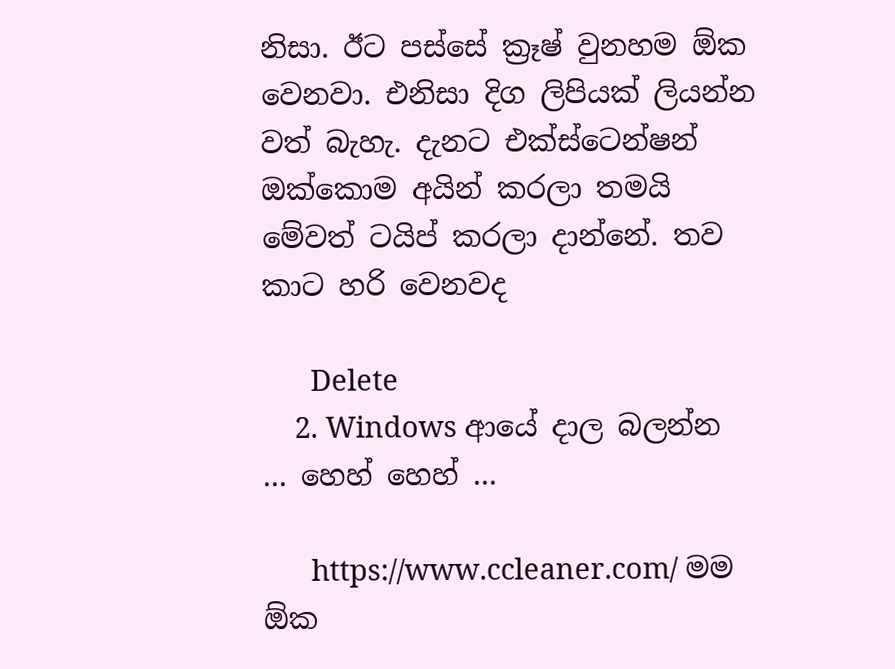නිසා. ඊට පස්සේ ක්‍රෑෂ් වුනහම ඕක වෙනවා. එනිසා දිග ලිපියක් ලියන්න වත් බැහැ. දැනට එක්ස්ටෙන්ෂන් ඔක්කොම අයින් කරලා තමයි මේවත් ටයිප් කරලා දාන්නේ. තව කාට හරි වෙනවද

      Delete
    2. Windows ආයේ දාල බලන්න ... හෙහ් හෙහ් ...

      https://www.ccleaner.com/ මම ඕක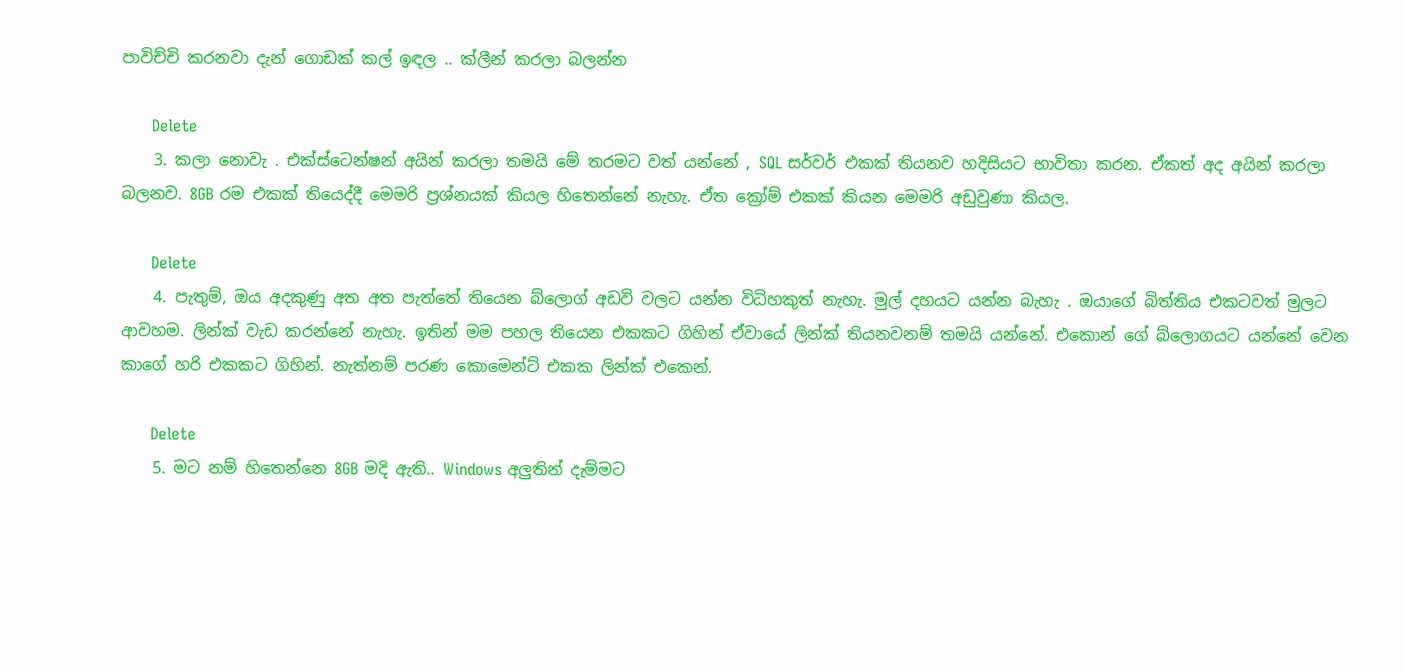පාවිච්චි කරනවා දැන් ගොඩක් කල් ඉඳල .. ක්ලීන් කරලා බලන්න

      Delete
    3. කලා නොවැ . එක්ස්ටෙන්ෂන් අයින් කරලා තමයි මේ තරමට වත් යන්නේ , SQL සර්වර් එකක් තියනව හදිසියට භාවිතා කරන. ඒකත් අද අයින් කරලා බලනව. 8GB රම එකක් තියෙද්දී මෙමරි ප්‍රශ්නයක් කියල හිතෙන්නේ නැහැ. ඒත ක්‍රෝම් එකක් කියන මෙමරි අඩුවුණා කියල.

      Delete
    4. පැතුම්, ඔය අදකුණු අත අත පැත්තේ තියෙන බ්ලොග් අඩවි වලට යන්න විධිහකුත් නැහැ. මුල් දහයට යන්න බැහැ . ඔයාගේ බිත්තිය එකටවත් මුලට ආවහම. ලින්ක් වැඩ කරන්නේ නැහැ. ඉතින් මම පහල තියෙන එකකට ගිහින් ඒවායේ ලින්ක් තියනවනම් තමයි යන්නේ. එකොන් ගේ බ්ලොගයට යන්නේ වෙන කාගේ හරි එකකට ගිහින්. නැත්නම් පරණ කොමෙන්ට් එකක ලින්ක් එකෙන්.

      Delete
    5. මට නම් හිතෙන්නෙ 8GB මදි ඇති.. Windows අලුතින් දැම්මට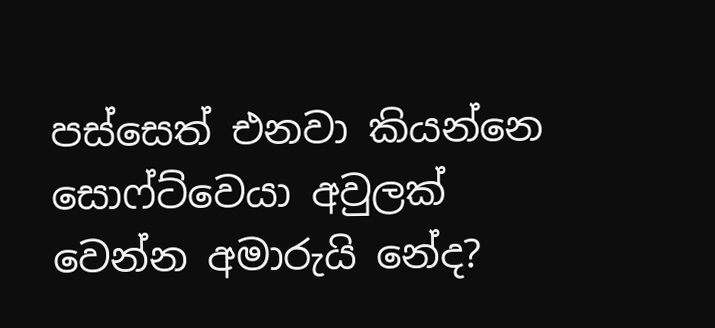පස්සෙත් එනවා කියන්නෙ සොෆ්ට්වෙයා අවුලක් වෙන්න අමාරුයි නේද?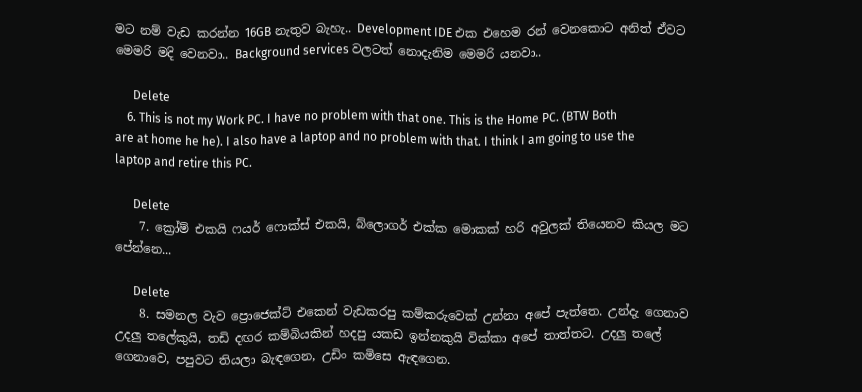මට නම් වැඩ කරන්න 16GB නැතුව බැහැ.. Development IDE එක එහෙම රන් වෙනකොට අනිත් ඒවට මෙමරි මදි වෙනවා.. Background services වලටත් නොදැනිම මෙමරි යනවා..

      Delete
    6. This is not my Work PC. I have no problem with that one. This is the Home PC. (BTW Both are at home he he). I also have a laptop and no problem with that. I think I am going to use the laptop and retire this PC.

      Delete
    7. ක්‍රෝම් එකයි ෆයර් ෆොක්ස් එකයි, බ්ලොගර් එක්ක මොකක් හරි අවුලක් තියෙනව කියල මට පේන්නෙ...

      Delete
    8. සමනල වැව ප්‍රොජෙක්ට් එකෙන් වැඩකරපු කම්කරුවෙක් උන්නා අපේ පැත්තෙ. උන්දැ ගෙනාව උදලු තලේකුයි, තඩි දඟර කම්බියකින් හදපු යකඩ ඉන්නකුයි වික්කා අපේ තාත්තට. උදලු තලේ ගෙනාවෙ, පපුවට තියලා බැඳගෙන, උඩිං කමිසෙ ඇඳගෙන.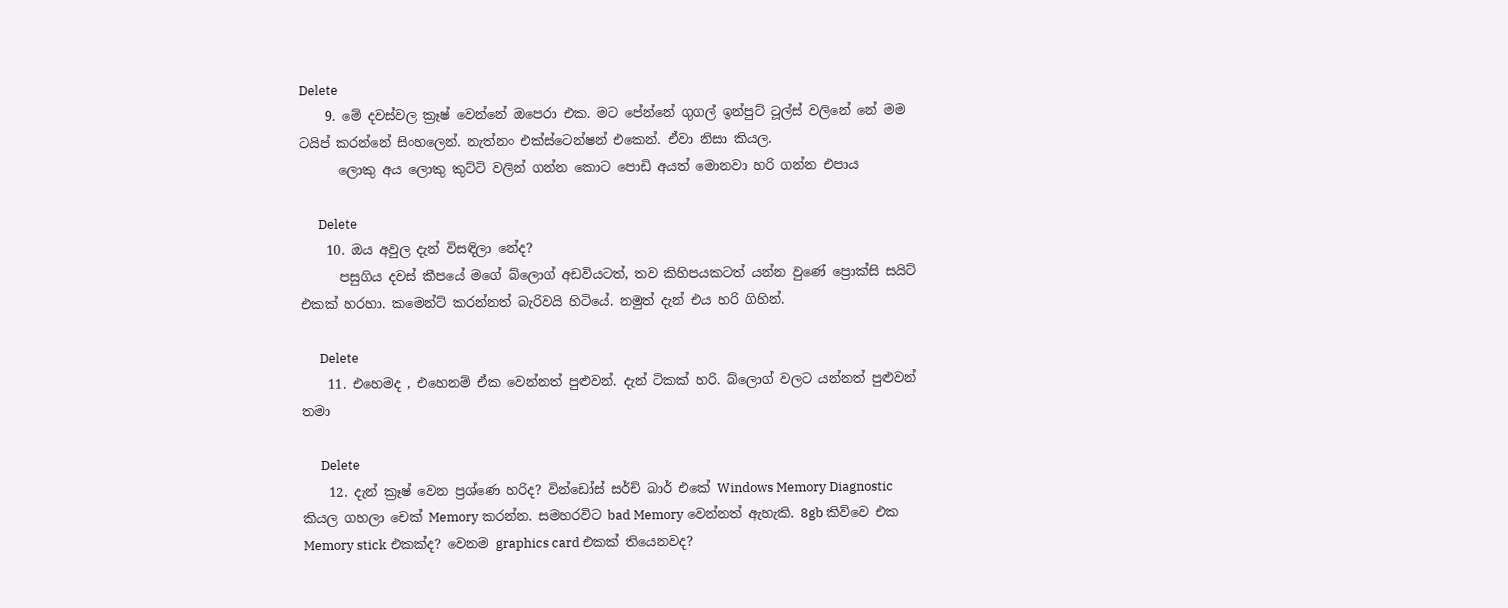Delete
    9. මේ දවස්වල ක්‍රෑෂ් වෙන්නේ ඔපෙරා එක. මට පේන්නේ ගුගල් ඉන්පුට් ටූල්ස් වලිනේ නේ මම ටයිප් කරන්නේ සිංහලෙන්. නැත්නං එක්ස්ටෙන්ෂන් එකෙන්. ඒවා නිසා කියල.
      ලොකු අය ලොකු කුට්ටි වලින් ගන්න කොට පොඩි අයත් මොනවා හරි ගන්න එපාය

      Delete
    10. ඔය අවුල දැන් විසඳිලා නේද?
      පසුගිය දවස් කීපයේ මගේ බ්ලොග් අඩවියටත්, තව කිහිපයකටත් යන්න වුණේ ප්‍රොක්සි සයිට් එකක් හරහා. කමෙන්ට් කරන්නත් බැරිවයි හිටියේ. නමුත් දැන් එය හරි ගිහින්.

      Delete
    11. එහෙමද , එහෙනම් ඒක වෙන්නත් පුළුවන්. දැන් ටිකක් හරි. බ්ලොග් වලට යන්නත් පුළුවන් තමා

      Delete
    12. දැන් ක්‍රෑෂ් වෙන ප්‍රශ්ණෙ හරිද? වින්ඩෝස් සර්ච් බාර් එකේ Windows Memory Diagnostic කියල ගහලා චෙක් Memory කරන්න. සමහරවිට bad Memory වෙන්නත් ඇහැකි. 8gb කිව්වෙ එක Memory stick එකක්ද? වෙනම graphics card එකක් තියෙනවද?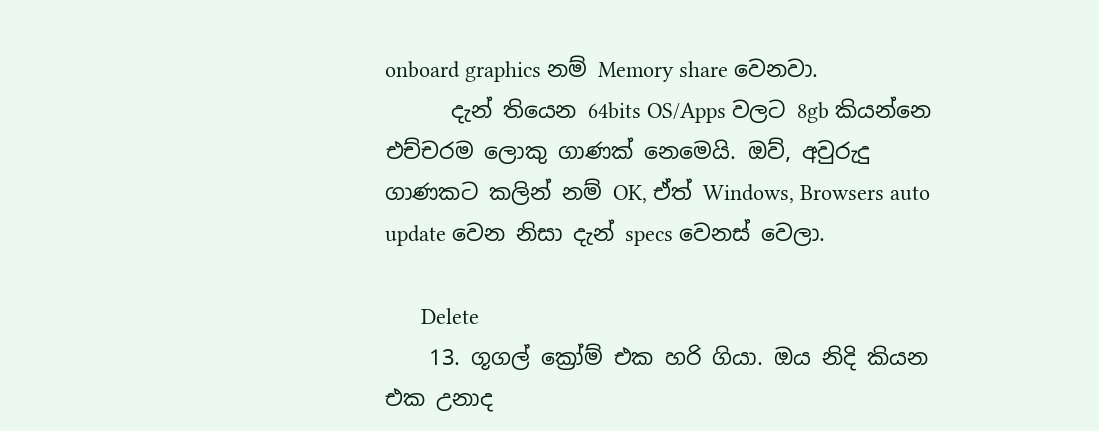onboard graphics නම් Memory share වෙනවා.
      දැන් තියෙන 64bits OS/Apps වලට 8gb කියන්නෙ එච්චරම ලොකු ගාණක් නෙමෙයි. ඔව්, අවුරුදු ගාණකට කලින් නම් OK, ඒත් Windows, Browsers auto update වෙන නිසා දැන් specs වෙනස් වෙලා.

      Delete
    13. ගූගල් ක්‍රෝම් එක හරි ගියා. ඔය නිදි කියන එක උනාද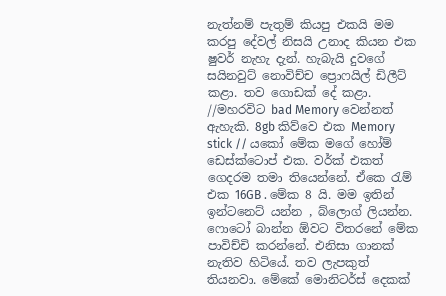නැත්නම් පැතුම් කියපු එකයි මම කරපු දේවල් නිසයි උනාද කියන එක ෂුවර් නැහැ දැන්. හැබැයි දුවගේ සයිනවුට් නොවිච්ච ප්‍රොෆයිල් ඩිලීට් කළා. තව ගොඩක් දේ කළා. //මහරවිට bad Memory වෙන්නත් ඇහැකි. 8gb කිව්වෙ එක Memory stick // යකෝ මේක මගේ හෝම් ඩෙස්ක්ටොප් එක. වර්ක් එකත් ගෙදරම තමා තියෙන්නේ. ඒකෙ රැම් එක 16GB . මේක 8 යි. මම ඉතින් ඉන්ටනෙට් යන්න , බ්ලොග් ලියන්න. ෆොටෝ බාන්න ඕවට විතරනේ මේක පාවිච්චි කරන්නේ. එනිසා ගානක් නැතිව හිටියේ. තව ලැපකුත් තියනවා. මේකේ මොනිටර්ස් දෙකක්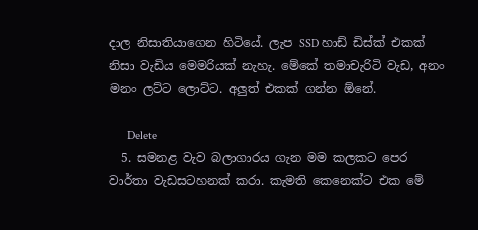දාල නිසාතියාගෙන හිටියේ. ලැප SSD හාඩ් ඩිස්ක් එකක් නිසා වැඩිය මෙමරියක් නැහැ. මේකේ තමාචැරිටි වැඩ, අනං මනං ලට්ට ලොට්ට. අලුත් එකක් ගන්න ඕනේ.

      Delete
  5. සමනළ වැව බලාගාරය ගැන මම කලකට පෙර වාර්තා වැඩසටහනක් කරා. කැමති කෙනෙක්ට එක මේ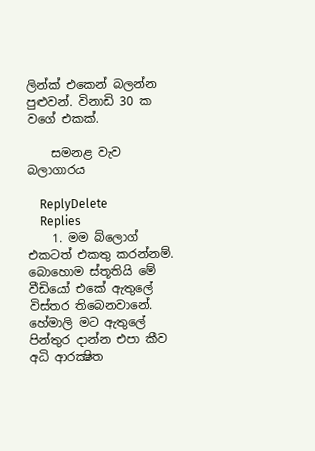ලින්ක් එකෙන් බලන්න පුළුවන්. විනාඩි 30 ක වගේ එකක්.

    සමනළ වැව බලාගාරය

    ReplyDelete
    Replies
    1. මම බ්ලොග් එකටත් එකතු කරන්නම්. බොහොම ස්තූතියි මේ වීඩියෝ එකේ ඇතුලේ විස්තර තිබෙනවානේ. හේමාලි මට ඇතුලේ පින්තුර දාන්න එපා කීව අධි ආරක්‍ෂිත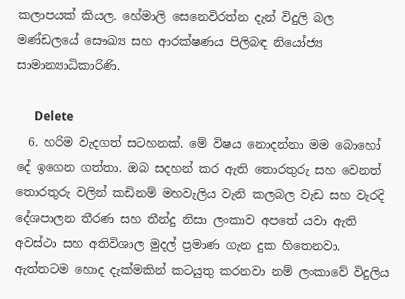කලාපයක් කියල. හේමාලි සෙනෙවිරත්න දැන් විදුලි බල මණ්ඩලයේ සෞඛ්‍ය සහ ආරක්ෂණය පිලිබඳ නියෝජ්‍ය සාමාන්‍යාධිකාරිණි.

      Delete
  6. හරිම වැදගත් සටහනක්. මේ විෂය නොදන්නා මම බොහෝ දේ ඉගෙන ගත්තා. ඔබ සදහන් කර ඇති තොරතුරු සහ වෙනත් තොරතුරු වලින් කඩිනම් මහවැලිය වැනි කලබල වැඩ සහ වැරදි දේශපාලන තීරණ සහ තීන්දු නිසා ලංකාව අපතේ යවා ඇති අවස්ථා සහ අතිවිශාල මුදල් ප්‍රමාණ ගැන දුක හිතෙනවා. ඇත්තටම හොද දැක්මකින් කටයුතු කරනවා නම් ලංකාවේ විදුලිය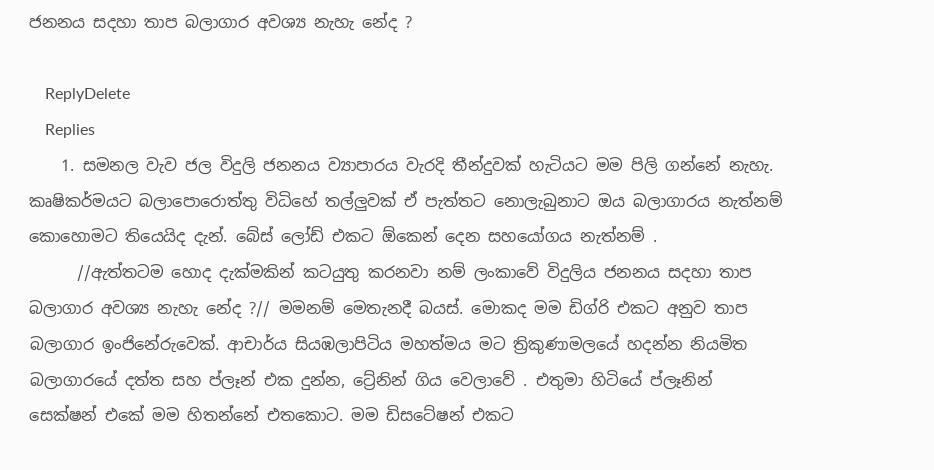ජනනය සදහා තාප බලාගාර අවශ්‍ය නැහැ නේද ?

    ReplyDelete
    Replies
    1. සමනල වැව ජල විදුලි ජනනය ව්‍යාපාරය වැරදි තීන්දුවක් හැටියට මම පිලි ගන්නේ නැහැ. කෘෂිකර්මයට බලාපොරොත්තු විධිහේ තල්ලුවක් ඒ පැත්තට නොලැබුනාට ඔය බලාගාරය නැත්නම් කොහොමට තියෙයිද දැන්. බේස් ලෝඩ් එකට ඕකෙන් දෙන සහයෝගය නැත්නම් .
      //ඇත්තටම හොද දැක්මකින් කටයුතු කරනවා නම් ලංකාවේ විදුලිය ජනනය සදහා තාප බලාගාර අවශ්‍ය නැහැ නේද ?// මමනම් මෙතැනදී බයස්. මොකද මම ඩිග්රි එකට අනුව තාප බලාගාර ඉංජිනේරුවෙක්. ආචාර්ය සියඹලාපිටිය මහත්මය මට ත්‍රිකුණාමලයේ හදන්න නියමිත බලාගාරයේ දත්ත සහ ප්ලෑන් එක දුන්න, ට්‍රේනින් ගිය වෙලාවේ . එතුමා හිටියේ ප්ලෑනින් සෙක්ෂන් එකේ මම හිතන්නේ එතකොට. මම ඩිසටේෂන් එකට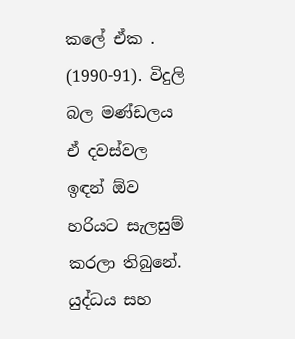කලේ ඒක . (1990-91). විදුලි බල මණ්ඩලය ඒ දවස්වල ඉඳන් ඕව හරියට සැලසුම් කරලා තිබුනේ. යුද්ධය සහ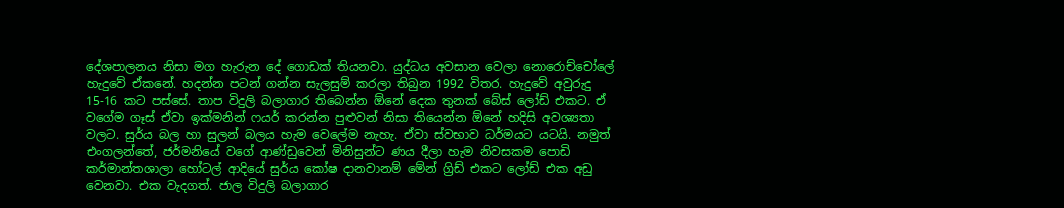දේශපාලනය නිසා මග හැරුන දේ ගොඩක් තියනවා. යුද්ධය අවසාන වෙලා නොරොච්චෝලේ හැදුවේ ඒකනේ. හදන්න පටන් ගන්න සැලසුම් කරලා තිබුන 1992 විතර. හැදුවේ අවුරුදු 15-16 කට පස්සේ. තාප විදුලි බලාගාර තිබෙන්න ඕනේ දෙක තුනක් බේස් ලෝඩ් එකට. ඒ වගේම ගෑස් ඒවා ඉක්මනින් ෆයර් කරන්න පුළුවන් නිසා තියෙන්න ඕනේ හදිසි අවශ්‍යතා වලට. සුර්ය බල හා සුලන් බලය හැම වෙලේම නැහැ. ඒවා ස්වභාව ධර්මයට යටයි. නමුත් එංගලන්තේ, ජර්මනියේ වගේ ආණ්ඩුවෙන් මිනිසුන්ට ණය දීලා හැම නිවසකම පොඩි කර්මාන්තශාලා හෝටල් ආදියේ සුර්ය කෝෂ දානවානම් මේන් ග්‍රිඩ් එකට ලෝඩ් එක අඩු වෙනවා. එක වැදගත්. ජාල විදුලි බලාගාර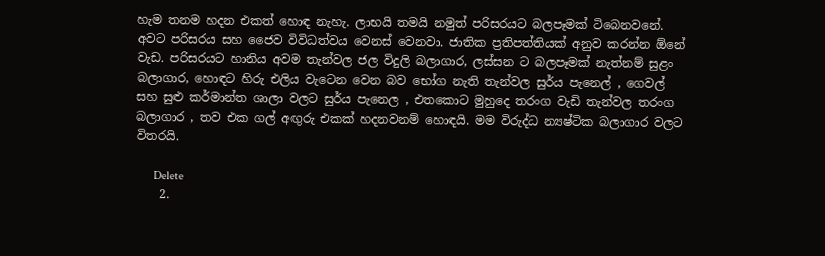හැම තනම හදන එකත් හොඳ නැහැ. ලාභයි තමයි නමුත් පරිසරයට බලපෑමක් ටිබෙනවනේ. අවට පරිසරය සහ ජෛව විවිධත්වය වෙනස් වෙනවා. ජාතික ප්‍රතිපත්තියක් අනුව කරන්න ඕනේ වැඩ. පරිසරයට හානිය අවම තැන්වල ජල විදුලි බලාගාර, ලස්සන ට බලපෑමක් නැත්නම් සුළං බලාගාර, හොඳට හිරු එලිය වැටෙන වෙන බව භෝග නැති තැන්වල සුර්ය පැනෙල් , ගෙවල් සහ සුළු කර්මාන්ත ශාලා වලට සුර්ය පැනෙල , එතකොට මුහුදෙ තරංග වැඩි තැන්වල තරංග බලාගාර , තව එක ගල් අඟුරු එකක් හදනවනම් හොඳයි. මම විරුද්ධ න්‍යෂ්ටික බලාගාර වලට විතරයි.

      Delete
    2.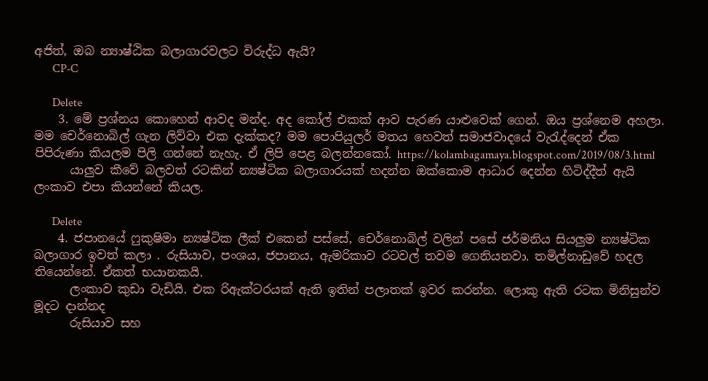අජිත්, ඔබ න්‍යාෂ්ඨික බලාගාරවලට විරුද්ධ ඇයි?
      CP-C

      Delete
    3. මේ ප්‍රශ්නය කොහෙන් ආවද මන්ද. අද කෝල් එකක් ආව පැරණ යාළුවෙක් ගෙන්. ඔය ප්‍රශ්නෙම අහලා. මම චෙර්නොබිල් ගැන ලිව්වා එක දැක්කද? මම පොපියුලර් මතය හෙවත් සමාජවාදයේ වැරැද්දෙන් ඒක පිපිරුණා කියලම පිලි ගන්නේ නැහැ. ඒ ලිපි පෙළ බලන්නකෝ. https://kolambagamaya.blogspot.com/2019/08/3.html
      යාලුව කීවේ බලවත් රටකින් න්‍යෂ්ටික බලාගාරයක් හදන්න ඔක්කොම ආධාර දෙන්න හිටිද්දීත් ඇයි ලංකාව එපා කියන්නේ කියල.

      Delete
    4. ජපානයේ ෆුකුෂිමා න්‍යෂ්ටික ලීක් එකෙන් පස්සේ, චෙර්නොබිල් වලින් පසේ ජර්මනිය සියලුම න්‍යෂ්ටික බලාගාර ඉවත් කලා . රුසියාව, පංශය, ජපානය, ඇමරිකාව රටවල් තවම ගෙනියනවා. තමිල්නාඩුවේ හදල තියෙන්නේ. ඒකත් භයානකයි.
      ලංකාව කුඩා වැඩියි. එක රිඇක්ටරයක් ඇති ඉතින් පලාතක් ඉවර කරන්න. ලොකු ඇති රටක මිනිසුන්ව මූදට දාන්නද
      රුසියාව සහ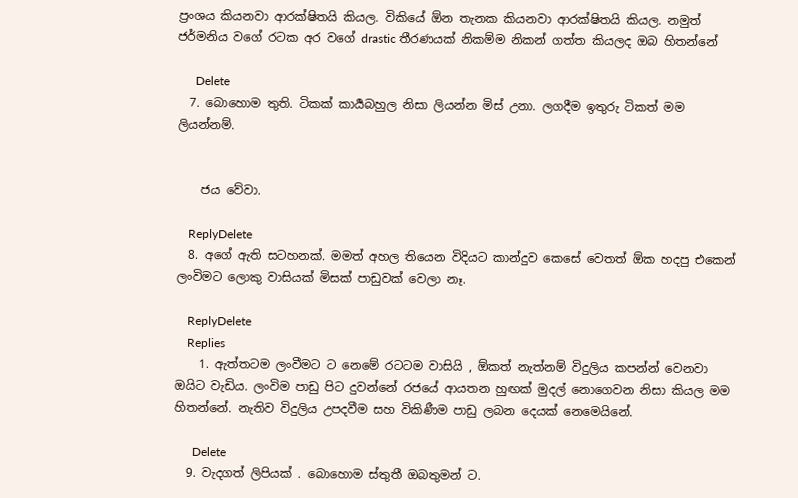ප්‍රංශය කියනවා ආරක්ෂිතයි කියල. විකියේ ඕන තැනක කියනවා ආරක්ෂිතයි කියල. නමුත් ජර්මනිය වගේ රටක අර වගේ drastic තීරණයක් නිකම්ම නිකන් ගත්ත කියලද ඔබ හිතන්නේ

      Delete
  7. බොහොම තුති. ටිකක් කාර්‍යබහුල නිසා ලියන්න මිස් උනා. ලගදීම ඉතුරු ටිකත් මම ලියන්නම්.


    ජය වේවා.

    ReplyDelete
  8. අගේ ඇති සටහනක්. මමත් අහල තියෙන විදියට කාන්දුව කෙසේ වෙතත් ඕක හදපු එකෙන් ලංවිමට ලොකු වාසියක් මිසක් පාඩුවක් වෙලා නෑ.

    ReplyDelete
    Replies
    1. ඇත්තටම ලංවීමට ට නෙමේ රටටම වාසියි , ඕකත් නැත්නම් විදුලිය කපන්න් වෙනවා ඔයිට වැඩිය. ලංවිම පාඩු පිට දුවන්නේ රජයේ ආයතන හුඟක් මුදල් නොගෙවන නිසා කියල මම හිතන්නේ. නැතිව විදුලිය උපදවීම සහ විකිණීම පාඩු ලබන දෙයක් නෙමෙයිනේ.

      Delete
  9. වැදගත් ලිපියක් . බොහොම ස්තුතී ඔබතුමන් ට.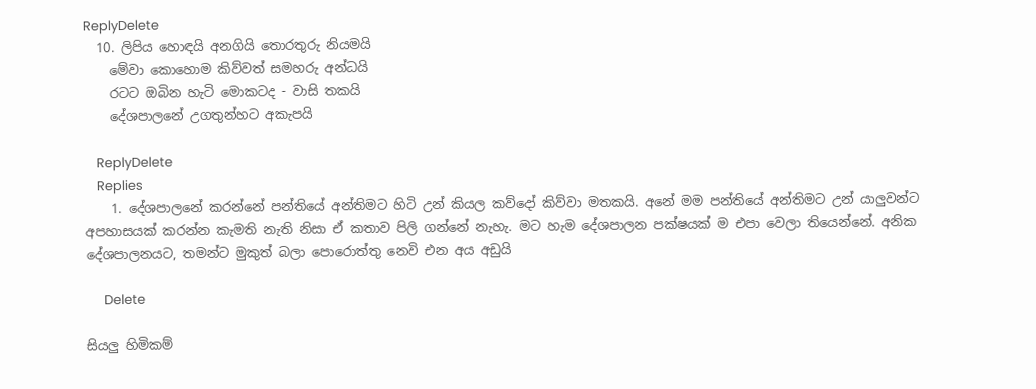ReplyDelete
  10. ලිපිය හොඳයි අනගියි තොරතුරු නියමයි
    මේවා කොහොම කිව්වත් සමහරු අන්ධයි
    රටට ඔබින හැටි මොකටද - වාසි තකයි
    දේශපාලනේ උගතුන්හට අකැපයි

    ReplyDelete
    Replies
    1. දේශපාලනේ කරන්නේ පන්තියේ අන්තිමට හිටි උන් කියල කව්දෝ කිව්වා මතකයි. අනේ මම පන්තියේ අන්තිමට උන් යාලුවන්ට අපහාසයක් කරන්න කැමති නැති නිසා ඒ කතාව පිලි ගන්නේ නැහැ. මට හැම දේශපාලන පක්ෂයක් ම එපා වෙලා තියෙන්නේ. අනික දේශපාලනයට, තමන්ට මුකුත් බලා පොරොත්තු නෙවි එන අය අඩුයි

      Delete

සියලු හිමිකම්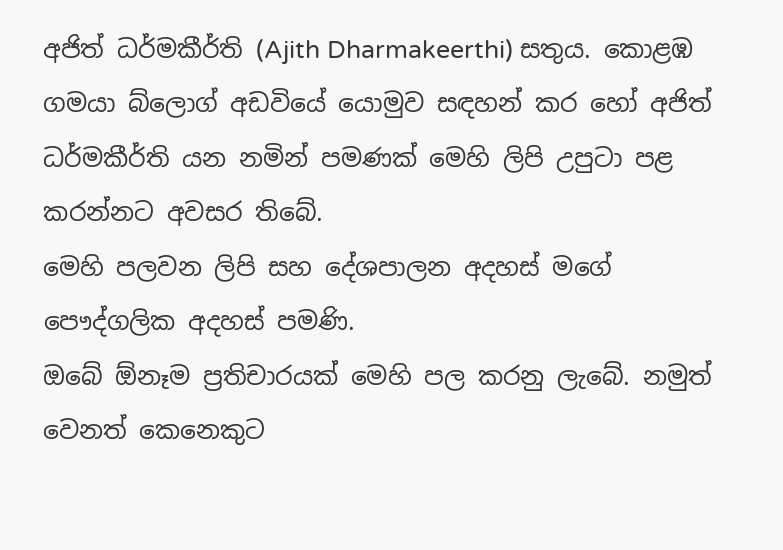අජිත් ධර්මකීර්ති (Ajith Dharmakeerthi) සතුය. කොළඹ ගමයා බ්ලොග් අඩවියේ යොමුව සඳහන් කර හෝ අජිත් ධර්මකීර්ති යන නමින් පමණක් මෙහි ලිපි උපුටා පළ කරන්නට අවසර තිබේ.
මෙහි පලවන ලිපි සහ දේශපාලන අදහස් මගේ පෞද්ගලික අදහස් පමණි.
ඔබේ ඕනෑම ප්‍රතිචාරයක් මෙහි පල කරනු ලැබේ. නමුත් වෙනත් කෙනෙකුට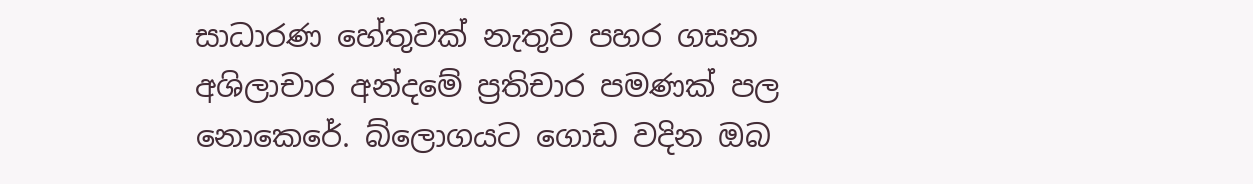සාධාරණ හේතුවක් නැතුව පහර ගසන අශිලාචාර අන්දමේ ප්‍රතිචාර පමණක් පල නොකෙරේ. බ්ලොගයට ගොඩ වදින ඔබ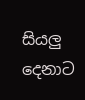සියලු දෙනාට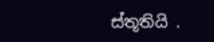ස්තූතියි .